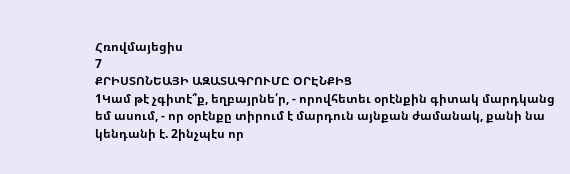Հռովմայեցիս
7
ՔՐԻՍՏՈՆԵԱՅԻ ԱԶԱՏԱԳՐՈՒՄԸ ՕՐԷՆՔԻՑ
1Կամ թէ չգիտէ՞ք, եղբայրնե՛ր, - որովհետեւ օրէնքին գիտակ մարդկանց եմ ասում, - որ օրէնքը տիրում է մարդուն այնքան ժամանակ, քանի նա կենդանի է. 2ինչպէս որ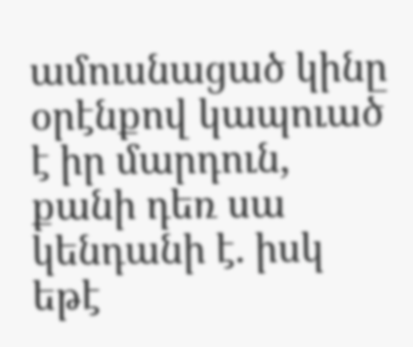ամուսնացած կինը օրէնքով կապուած է իր մարդուն, քանի դեռ սա կենդանի է. իսկ եթէ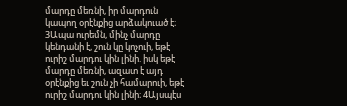մարդը մեռնի, իր մարդուն կապող օրէնքից արձակուած է։ 3Ապա ուրեմն, մինչ մարդը կենդանի է, շուն կը կոչուի, եթէ ուրիշ մարդու կին լինի. իսկ եթէ մարդը մեռնի, ազատ է այդ օրէնքից եւ շուն չի համարուի, եթէ ուրիշ մարդու կին լինի։ 4Այսպէս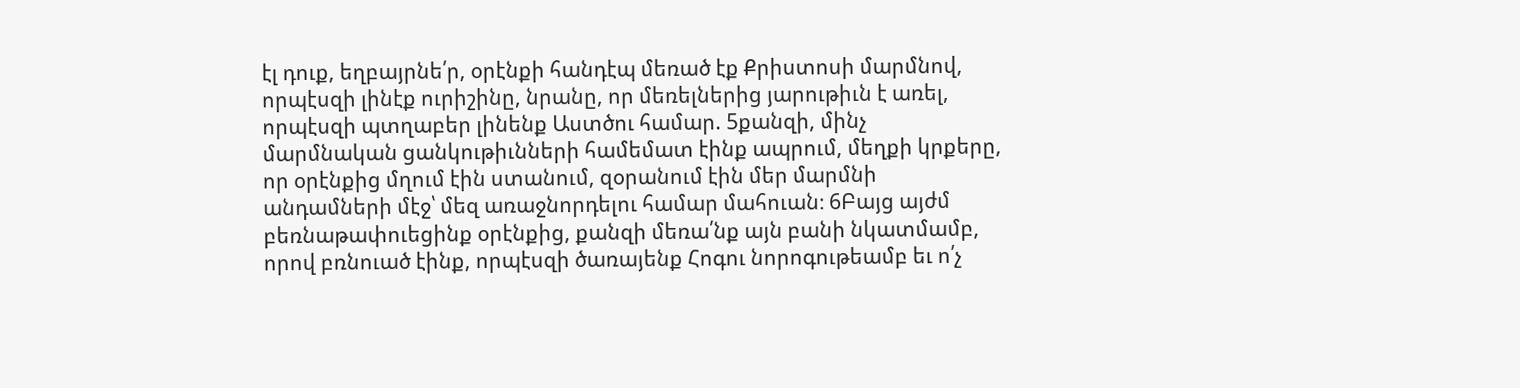էլ դուք, եղբայրնե՛ր, օրէնքի հանդէպ մեռած էք Քրիստոսի մարմնով, որպէսզի լինէք ուրիշինը, նրանը, որ մեռելներից յարութիւն է առել, որպէսզի պտղաբեր լինենք Աստծու համար. 5քանզի, մինչ մարմնական ցանկութիւնների համեմատ էինք ապրում, մեղքի կրքերը, որ օրէնքից մղում էին ստանում, զօրանում էին մեր մարմնի անդամների մէջ՝ մեզ առաջնորդելու համար մահուան։ 6Բայց այժմ բեռնաթափուեցինք օրէնքից, քանզի մեռա՛նք այն բանի նկատմամբ, որով բռնուած էինք, որպէսզի ծառայենք Հոգու նորոգութեամբ եւ ո՛չ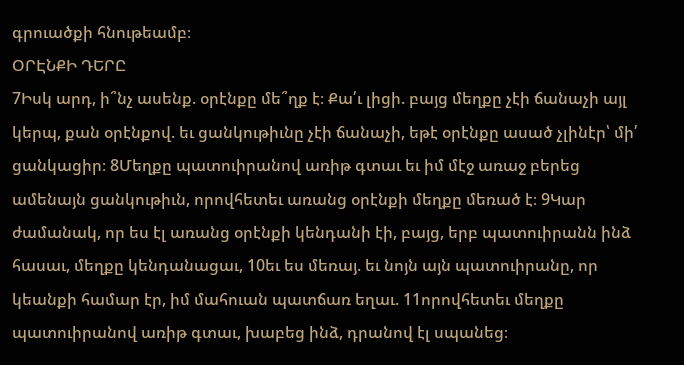գրուածքի հնութեամբ։
ՕՐԷՆՔԻ ԴԵՐԸ
7Իսկ արդ, ի՞նչ ասենք. օրէնքը մե՞ղք է։ Քա՛ւ լիցի. բայց մեղքը չէի ճանաչի այլ կերպ, քան օրէնքով. եւ ցանկութիւնը չէի ճանաչի, եթէ օրէնքը ասած չլինէր՝ մի՛ ցանկացիր։ 8Մեղքը պատուիրանով առիթ գտաւ եւ իմ մէջ առաջ բերեց ամենայն ցանկութիւն, որովհետեւ առանց օրէնքի մեղքը մեռած է։ 9Կար ժամանակ, որ ես էլ առանց օրէնքի կենդանի էի, բայց, երբ պատուիրանն ինձ հասաւ, մեղքը կենդանացաւ, 10եւ ես մեռայ. եւ նոյն այն պատուիրանը, որ կեանքի համար էր, իմ մահուան պատճառ եղաւ. 11որովհետեւ մեղքը պատուիրանով առիթ գտաւ, խաբեց ինձ, դրանով էլ սպանեց։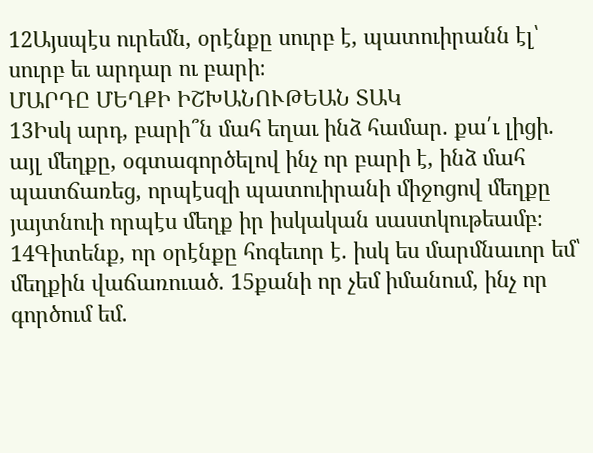12Այսպէս ուրեմն, օրէնքը սուրբ է, պատուիրանն էլ՝ սուրբ եւ արդար ու բարի։
ՄԱՐԴԸ ՄԵՂՔԻ ԻՇԽԱՆՈՒԹԵԱՆ ՏԱԿ
13Իսկ արդ, բարի՞ն մահ եղաւ ինձ համար. քա՛ւ լիցի. այլ մեղքը, օգտագործելով ինչ որ բարի է, ինձ մահ պատճառեց, որպէսզի պատուիրանի միջոցով մեղքը յայտնուի որպէս մեղք իր իսկական սաստկութեամբ։ 14Գիտենք, որ օրէնքը հոգեւոր է. իսկ ես մարմնաւոր եմ՝ մեղքին վաճառուած. 15քանի որ չեմ իմանում, ինչ որ գործում եմ.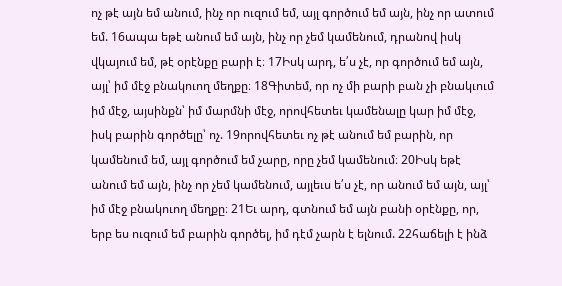ոչ թէ այն եմ անում, ինչ որ ուզում եմ, այլ գործում եմ այն, ինչ որ ատում եմ. 16ապա եթէ անում եմ այն, ինչ որ չեմ կամենում, դրանով իսկ վկայում եմ, թէ օրէնքը բարի է։ 17Իսկ արդ, ե՛ս չէ, որ գործում եմ այն, այլ՝ իմ մէջ բնակուող մեղքը։ 18Գիտեմ, որ ոչ մի բարի բան չի բնակւում իմ մէջ, այսինքն՝ իմ մարմնի մէջ, որովհետեւ կամենալը կար իմ մէջ, իսկ բարին գործելը՝ ոչ. 19որովհետեւ ոչ թէ անում եմ բարին, որ կամենում եմ, այլ գործում եմ չարը, որը չեմ կամենում։ 20Իսկ եթէ անում եմ այն, ինչ որ չեմ կամենում, այլեւս ե՛ս չէ, որ անում եմ այն, այլ՝ իմ մէջ բնակուող մեղքը։ 21Եւ արդ, գտնում եմ այն բանի օրէնքը, որ, երբ ես ուզում եմ բարին գործել, իմ դէմ չարն է ելնում. 22հաճելի է ինձ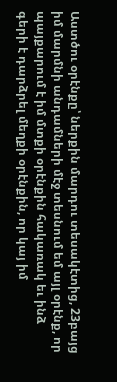Աստծու օրէնքը՝ ներքին մարդու տեսակէտից, 23բայց իմ մարմնի անդամների մէջ տեսնում եմ այլ օրէնք, որ պայքարում է իմ մտքի օրէնքին հակառակ եւ ինձ գերի է դարձրել մեղքի օրէնքին, որ կայ իմ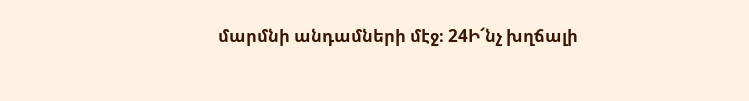մարմնի անդամների մէջ։ 24Ի՜նչ խղճալի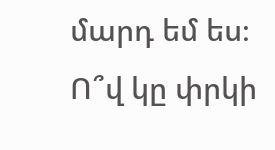մարդ եմ ես։ Ո՞վ կը փրկի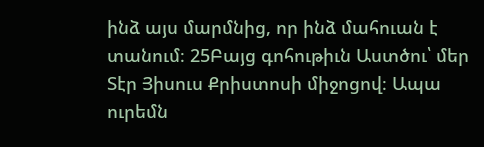ինձ այս մարմնից, որ ինձ մահուան է տանում։ 25Բայց գոհութիւն Աստծու՝ մեր Տէր Յիսուս Քրիստոսի միջոցով։ Ապա ուրեմն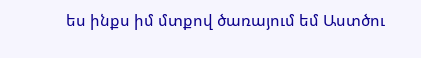ես ինքս իմ մտքով ծառայում եմ Աստծու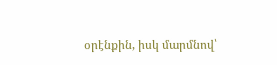օրէնքին, իսկ մարմնով՝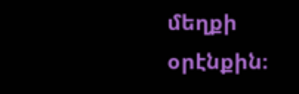մեղքի օրէնքին։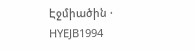Էջմիածին · HYEJB1994